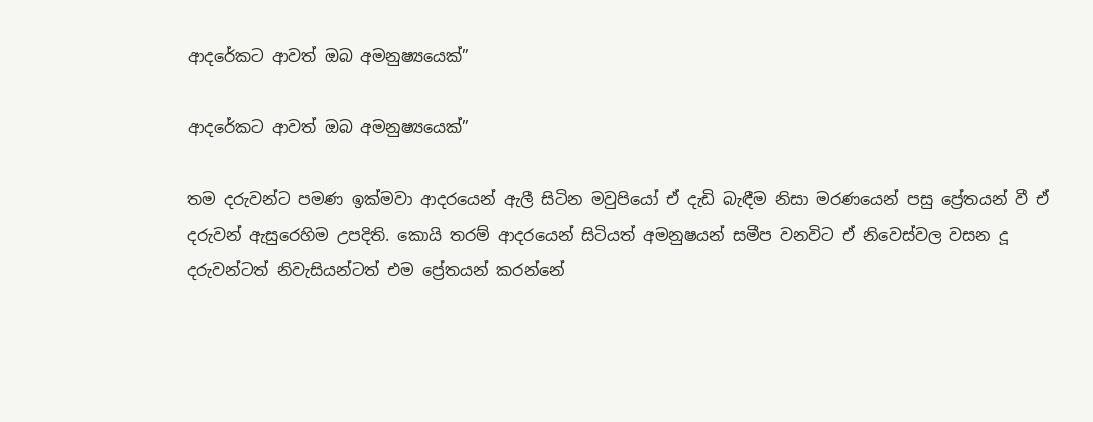ආදරේකට ආවත් ඔබ අමනුෂ්‍යයෙක්”

ආදරේකට ආවත් ඔබ අමනුෂ්‍යයෙක්”

තම දරුවන්ට පමණ ඉක්මවා ආදරයෙන් ඇලී සිටින මවුපියෝ ඒ දැඩි බැඳීම නිසා මරණයෙන් පසු ප්‍රේතයන් වී ඒ දරුවන් ඇසුරෙහිම උපදිති. කොයි තරම් ආදරයෙන් සිටියත් අමනුෂයන් සමීප වනවිට ඒ නිවෙස්වල වසන දූ දරුවන්ටත් නිවැසියන්ටත් එම ප්‍රේතයන් කරන්නේ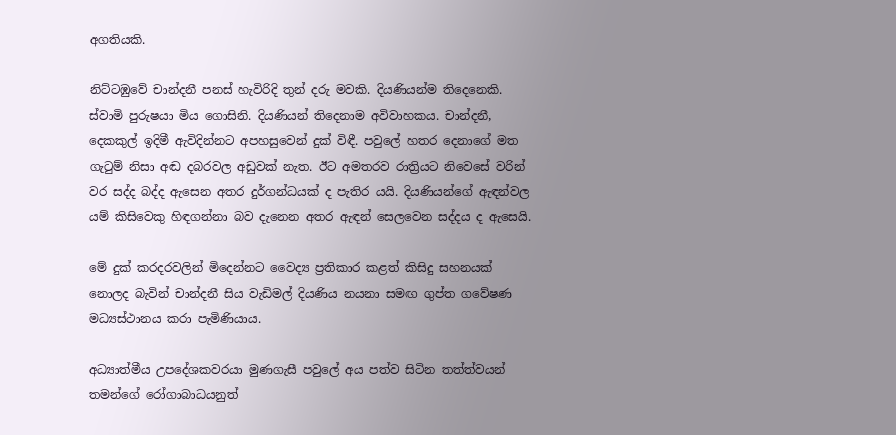අගතියකි.

නිට්ටඹුවේ චාන්දනී පනස් හැවිරිදි තුන් දරු මවකි. දියණියන්ම තිදෙනෙකි. ස්වාමි පුරුෂයා මිය ගොසිනි. දියණියන් තිදෙනාම අවිවාහකය. චාන්දනී, දෙකකුල් ඉදිමී ඇවිදින්නට අපහසුවෙන් දුක් විඳී. පවුලේ හතර දෙනාගේ මත ගැටුම් නිසා අඬ දබරවල අඩුවක් නැත. ඊට අමතරව රාත්‍රියට නිවෙසේ වරින් වර සද්ද බද්ද ඇසෙන අතර දුර්ගන්ධයක් ද පැතිර යයි. දියණියන්ගේ ඇඳන්වල යම් කිසිවෙකු හිඳගන්නා බව දැනෙන අතර ඇඳන් සෙලවෙන සද්දය ද ඇසෙයි.

මේ දුක් කරදරවලින් මිදෙන්නට වෛද්‍ය ප්‍රතිකාර කළත් කිසිදු සහනයක් නොලද බැවින් චාන්දනී සිය වැඩිමල් දියණිය නයනා සමඟ ගුප්ත ගවේෂණ මධ්‍යස්ථානය කරා පැමිණියාය.

අධ්‍යාත්මීය උපදේශකවරයා මුණගැසී පවුලේ අය පත්ව සිටින තත්ත්වයන් තමන්ගේ රෝගාබාධයනුත්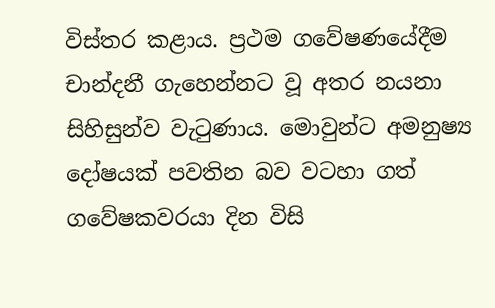විස්තර කළාය. ප්‍රථම ගවේෂණයේදීම චාන්දනී ගැහෙන්නට වූ අතර නයනා සිහිසුන්ව වැටුණාය. මොවුන්ට අමනුෂ්‍ය දෝෂයක් පවතින බව වටහා ගත් ගවේෂකවරයා දින විසි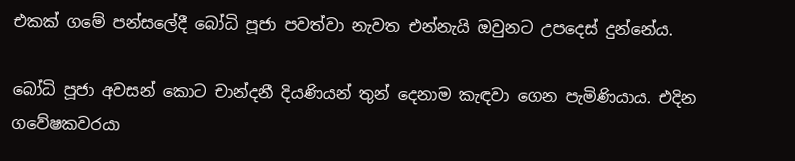එකක් ගමේ පන්සලේදී බෝධි පූජා පවත්වා නැවත එන්නැයි ඔවුනට උපදෙස් දුන්නේය.

බෝධි පූජා අවසන් කොට චාන්දනී දියණියන් තුන් දෙනාම කැඳවා ගෙන පැමිණියාය. එදින ගවේෂකවරයා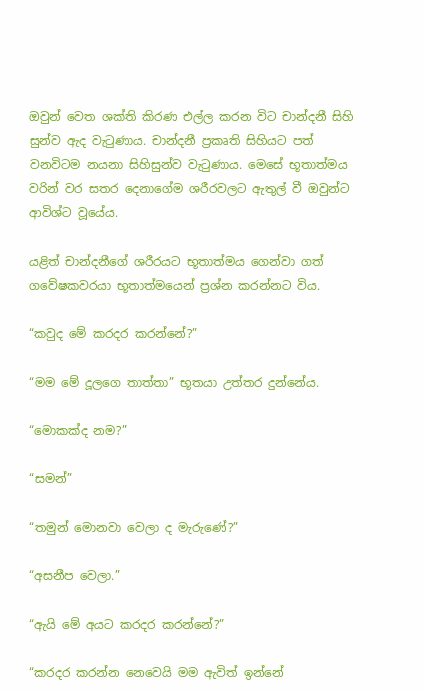ඔවුන් වෙත ශක්ති කිරණ එල්ල කරන විට චාන්දනී සිහි සුන්ව ඇද වැටුණාය. චාන්දනී ප්‍රකෘති සිහියට පත් වනවිටම නයනා සිහිසුන්ව වැටුණාය. මෙසේ භූතාත්මය වරින් වර සතර දෙනාගේම ශරීරවලට ඇතුල් වී ඔවුන්ට ආවිශ්ට වූයේය.

යළිත් චාන්දනීගේ ශරීරයට භූතාත්මය ගෙන්වා ගත් ගවේෂකවරයා භූතාත්මයෙන් ප්‍රශ්න කරන්නට විය.

“කවුද මේ කරදර කරන්නේ?”

“මම මේ දූලගෙ තාත්තා” භූතයා උත්තර දුන්නේය.

“මොකක්ද නම?”

“සමන්”

“තමුන් මොනවා වෙලා ද මැරුණේ?”

“අසනීප වෙලා.”

“ඇයි මේ අයට කරදර කරන්නේ?”

“කරදර කරන්න නෙවෙයි මම ඇවිත් ඉන්නේ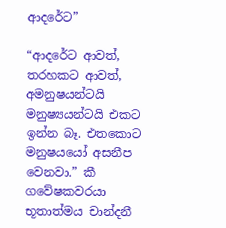ආදරේට”

“ආදරේට ආවත්, තරහකට ආවත්, අමනුෂයන්ටයි මනුෂ්‍යයන්ටයි එකට ඉන්න බෑ. එතකොට මනුෂයයෝ අසනීප වෙනවා.” කී ගවේෂකවරයා භූතාත්මය චාන්දනී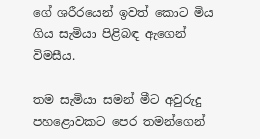ගේ ශරීරයෙන් ඉවත් කොට මිය ගිය සැමියා පිළිබඳ ඇගෙන් විමසීය.

තම සැමියා සමන් මීට අවුරුදු පහළොවකට පෙර තමන්ගෙන්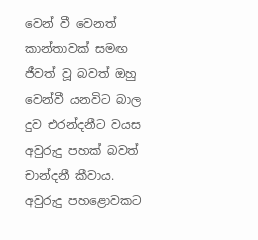වෙන් වී වෙනත් කාන්තාවක් සමඟ ජීවත් වූ බවත් ඔහු වෙන්වී යනවිට බාල දුව එරන්දනීට වයස අවුරුදු පහක් බවත් චාන්දනී කීවාය. අවුරුදු පහළොවකට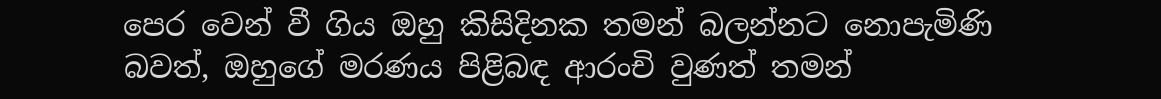පෙර වෙන් වී ගිය ඔහු කිසිදිනක තමන් බලන්නට නොපැමිණි බවත්, ඔහුගේ මරණය පිළිබඳ ආරංචි වුණත් තමන්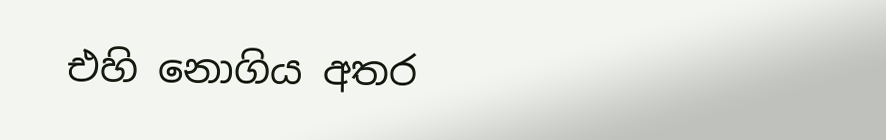එහි නොගිය අතර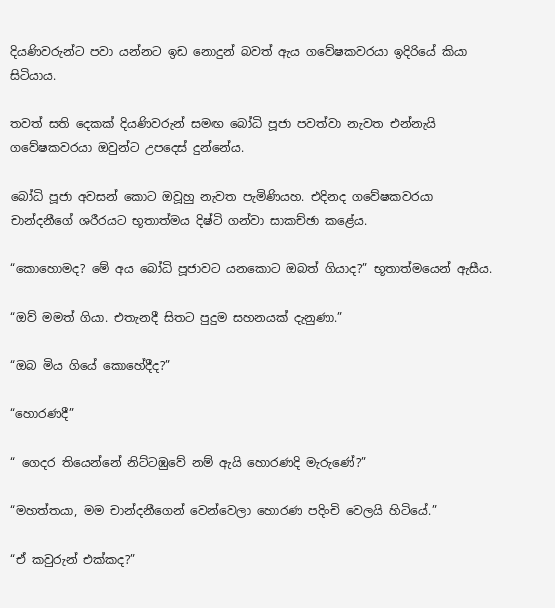දියණිවරුන්ට පවා යන්නට ඉඩ නොදුන් බවත් ඇය ගවේෂකවරයා ඉදිරියේ කියා සිටියාය.

තවත් සති දෙකක් දියණිවරුන් සමඟ බෝධි පූජා පවත්වා නැවත එන්නැයි ගවේෂකවරයා ඔවුන්ට උපදෙස් දුන්නේය.

බෝධි පූජා අවසන් කොට ඔවූහු නැවත පැමිණියහ. එදිනද ගවේෂකවරයා චාන්දනීගේ ශරීරයට භූතාත්මය දිෂ්ටි ගන්වා සාකච්ඡා කළේය.

“කොහොමද? මේ අය බෝධි පූජාවට යනකොට ඔබත් ගියාද?” භූතාත්මයෙන් ඇසීය.

“ඔව් මමත් ගියා. එතැනදී සිතට පුදුම සහනයක් දැනුණා.”

“ඔබ මිය ගියේ කොහේදීද?”

“හොරණදී”

“ ගෙදර තියෙන්නේ නිට්ටඹුවේ නම් ඇයි හොරණදි මැරුණේ?”

“මහත්තයා, මම චාන්දනීගෙන් වෙන්වෙලා හොරණ පදිංචි වෙලයි හිටියේ.”

“ඒ කවුරුන් එක්කද?”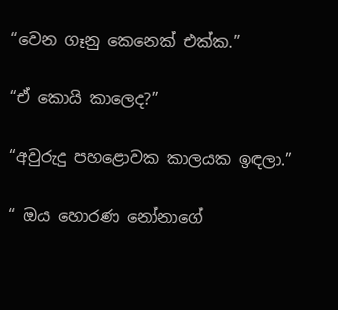“වෙන ගෑනු කෙනෙක් එක්ක.”

“ඒ කොයි කාලෙද?”

“අවුරුදු පහළොවක කාලයක ඉඳලා.”

“ ඔය හොරණ නෝනාගේ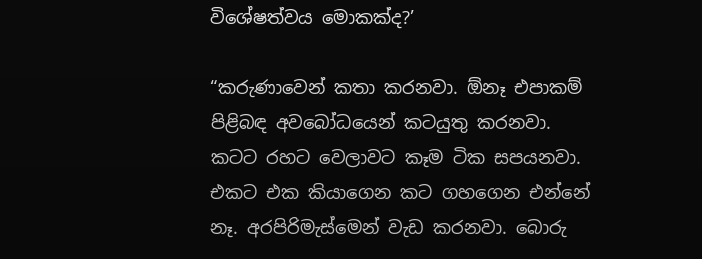විශේෂත්වය මොකක්ද?’

“කරුණාවෙන් කතා කරනවා. ඕනෑ එපාකම් පිළිබඳ අවබෝධයෙන් කටයුතු කරනවා. කටට රහට වෙලාවට කෑම ටික සපයනවා. එකට එක කියාගෙන කට ගහගෙන එන්නේ නෑ. අරපිරිමැස්මෙන් වැඩ කරනවා. බොරු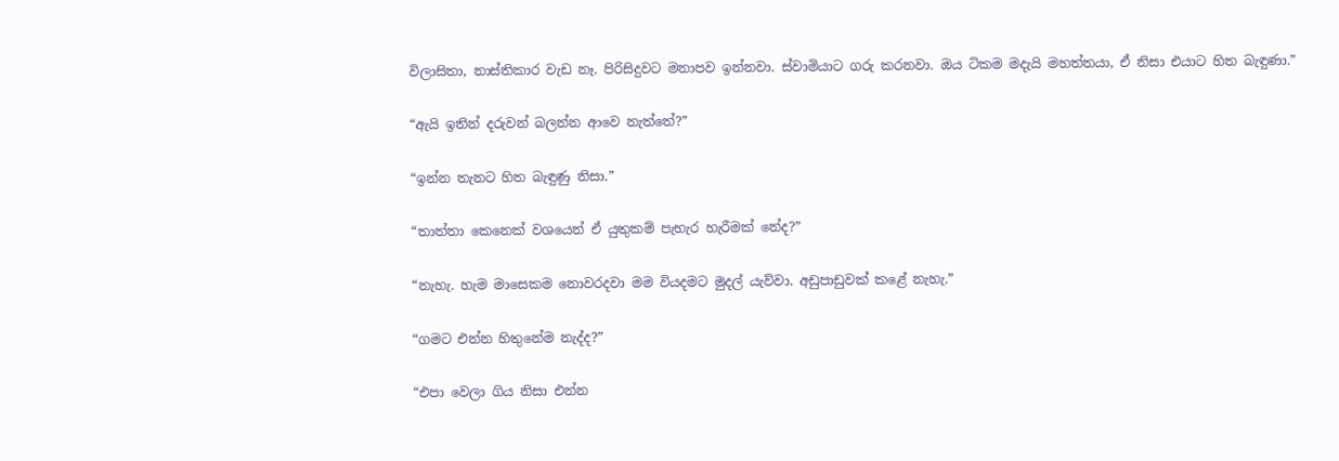විලාසිතා, නාස්තිකාර වැඩ නෑ. පිරිසිදුවට මනාපව ඉන්නවා. ස්වාමියාට ගරු කරනවා. ඔය ටිකම මදැයි මහත්තයා, ඒ නිසා එයාට හිත බැඳුණා.”

“ඇයි ඉතින් දරුවන් බලන්න ආවෙ නැත්තේ?”

“ඉන්න තැනට හිත බැඳුණු නිසා.”

“තාත්තා කෙනෙක් වශයෙන් ඒ යුතුකම් පැහැර හැරීමක් නේද?”

“නැහැ. හැම මාසෙකම නොවරදවා මම වියදමට මුදල් යැව්වා. අඩුපාඩුවක් කළේ නැහැ.”

“ගමට එන්න හිතුනේම නැද්ද?”

“එපා වෙලා ගිය නිසා එන්න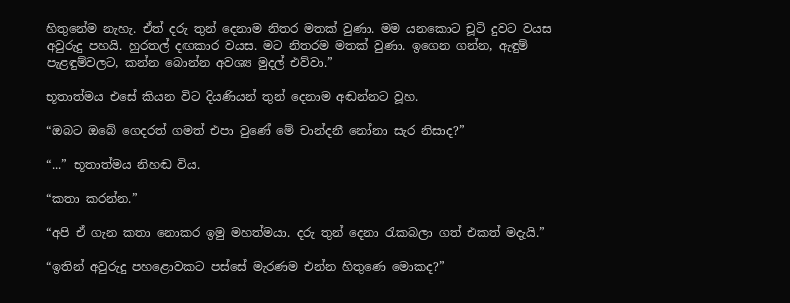හිතුනේම නැහැ. ඒත් දරු තුන් දෙනාම නිතර මතක් වුණා. මම යනකොට චූටි දුවට වයස අවුරුදු පහයි. හුරතල් දඟකාර වයස. මට නිතරම මතක් වුණා. ඉගෙන ගන්න, ඇඳුම් පැළඳුම්වලට, කන්න බොන්න අවශ්‍ය මුදල් එව්වා.”

භූතාත්මය එසේ කියන විට දියණියන් තුන් දෙනාම අඬන්නට වූහ.

“ඔබට ඔබේ ගෙදරත් ගමත් එපා වුණේ මේ චාන්දනී නෝනා සැර නිසාද?”

“...” භූතාත්මය නිහඬ විය.

“කතා කරන්න.”

“අපි ඒ ගැන කතා නොකර ඉමු මහත්මයා. දරු තුන් දෙනා රැකබලා ගත් එකත් මදැයි.”

“ඉතින් අවුරුදු පහළොවකට පස්සේ මැරණම එන්න හිතුණෙ මොකද?”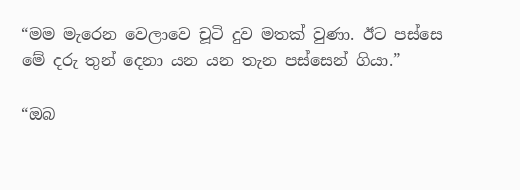“මම මැරෙන වෙලාවෙ චූටි දුව මතක් වුණා. ඊට පස්සෙ මේ දරු තුන් දෙනා යන යන තැන පස්සෙන් ගියා.”

“ඔබ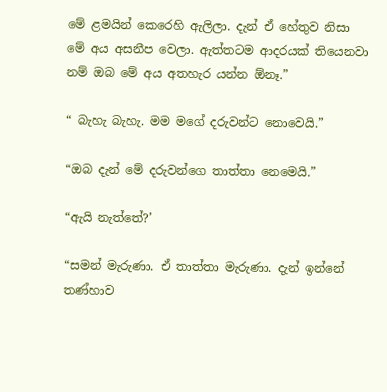මේ ළමයින් කෙරෙහි ඇලිලා. දැන් ඒ හේතුව නිසා මේ අය අසනීප වෙලා. ඇත්තටම ආදරයක් තියෙනවා නම් ඔබ මේ අය අතහැර යන්න ඕනෑ.”

“ බැහැ බැහැ. මම මගේ දරුවන්ට නොවෙයි.”

“ඔබ දැන් මේ දරුවන්ගෙ තාත්තා නෙමෙයි.”

“ඇයි නැත්තේ?’

“සමන් මැරුණා. ඒ තාත්තා මැරුණා. දැන් ඉන්නේ තණ්හාව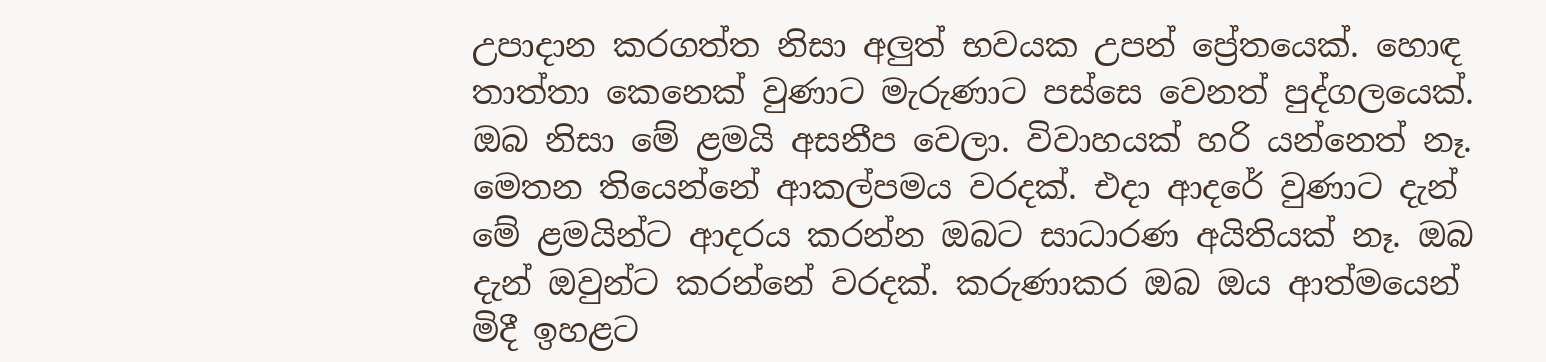උපාදාන කරගත්ත නිසා අලුත් භවයක උපන් ප්‍රේතයෙක්. හොඳ තාත්තා කෙනෙක් වුණාට මැරුණාට පස්සෙ වෙනත් පුද්ගලයෙක්. ඔබ නිසා මේ ළමයි අසනීප වෙලා. විවාහයක් හරි යන්නෙත් නෑ. මෙතන තියෙන්නේ ආකල්පමය වරදක්. එදා ආදරේ වුණාට දැන් මේ ළමයින්ට ආදරය කරන්න ඔබට සාධාරණ අයිතියක් නෑ. ඔබ දැන් ඔවුන්ට කරන්නේ වරදක්. කරුණාකර ඔබ ඔය ආත්මයෙන් මිදී ඉහළට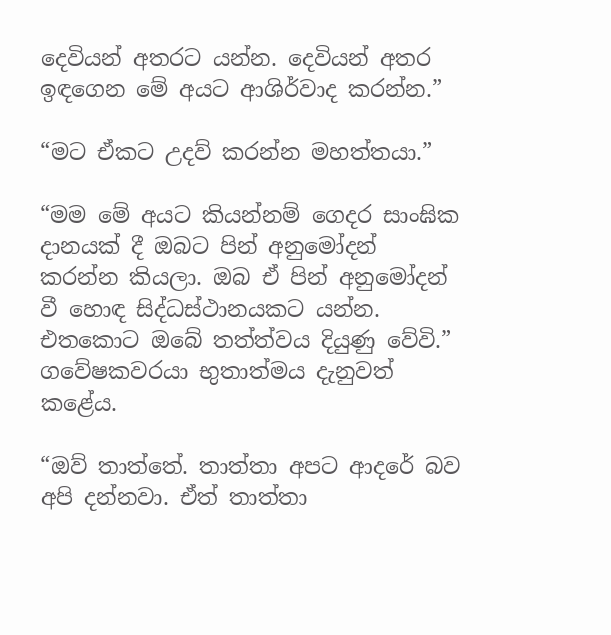දෙවියන් අතරට යන්න. දෙවියන් අතර ඉඳගෙන මේ අයට ආශිර්වාද කරන්න.”

“මට ඒකට උදව් කරන්න මහත්තයා.”

“මම මේ අයට කියන්නම් ගෙදර සාංඝික දානයක් දී ඔබට පින් අනුමෝදන් කරන්න කියලා. ඔබ ඒ පින් අනුමෝදන් වී හොඳ සිද්ධස්ථානයකට යන්න. එතකොට ඔබේ තත්ත්වය දියුණු වේවි.” ගවේෂකවරයා භුතාත්මය දැනුවත් කළේය.

“ඔව් තාත්තේ. තාත්තා අපට ආදරේ බව අපි දන්නවා. ඒත් තාත්තා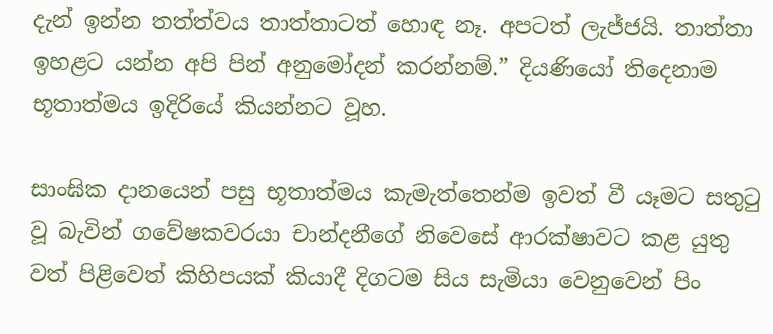දැන් ඉන්න තත්ත්වය තාත්තාටත් හොඳ නෑ. අපටත් ලැජ්ජයි. තාත්තා ඉහළට යන්න අපි පින් අනුමෝදන් කරන්නම්.” දියණියෝ තිදෙනාම භූතාත්මය ඉදිරියේ කියන්නට වූහ.

සාංඝික දානයෙන් පසු භූතාත්මය කැමැත්තෙන්ම ඉවත් වී යෑමට සතුටු වූ බැවින් ගවේෂකවරයා චාන්දනීගේ නිවෙසේ ආරක්ෂාවට කළ යුතු වත් පිළිවෙත් කිහිපයක් කියාදී දිගටම සිය සැමියා වෙනුවෙන් පිං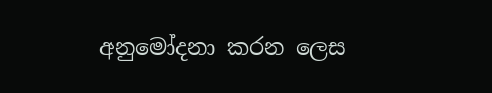අනුමෝදනා කරන ලෙස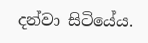දන්වා සිටියේය.